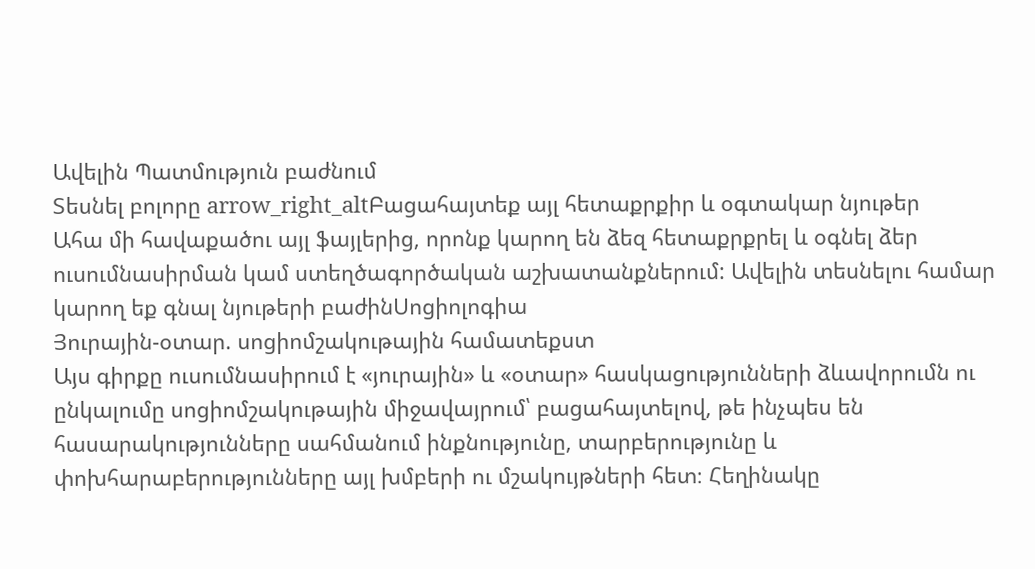Ավելին Պատմություն բաժնում
Տեսնել բոլորը arrow_right_altԲացահայտեք այլ հետաքրքիր և օգտակար նյութեր
Ահա մի հավաքածու այլ ֆայլերից, որոնք կարող են ձեզ հետաքրքրել և օգնել ձեր ուսումնասիրման կամ ստեղծագործական աշխատանքներում: Ավելին տեսնելու համար կարող եք գնալ նյութերի բաժինՍոցիոլոգիա
Յուրային-օտար. սոցիոմշակութային համատեքստ
Այս գիրքը ուսումնասիրում է «յուրային» և «օտար» հասկացությունների ձևավորումն ու ընկալումը սոցիոմշակութային միջավայրում՝ բացահայտելով, թե ինչպես են հասարակությունները սահմանում ինքնությունը, տարբերությունը և փոխհարաբերությունները այլ խմբերի ու մշակույթների հետ։ Հեղինակը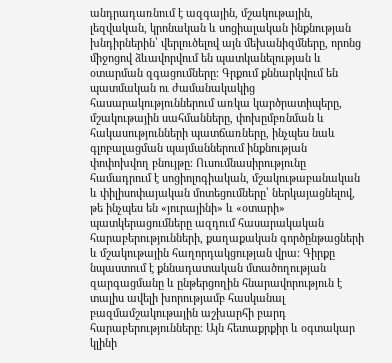անդրադառնում է ազգային, մշակութային, լեզվական, կրոնական և սոցիալական ինքնության խնդիրներին՝ վերլուծելով այն մեխանիզմները, որոնց միջոցով ձևավորվում են պատկանելության և օտարման զգացումները։ Գրքում քննարկվում են պատմական ու ժամանակակից հասարակություններում առկա կարծրատիպերը, մշակութային սահմանները, փոխըմբռնման և հակասությունների պատճառները, ինչպես նաև գլոբալացման պայմաններում ինքնության փոփոխվող բնույթը։ Ուսումնասիրությունը համադրում է սոցիոլոգիական, մշակութաբանական և փիլիսոփայական մոտեցումները՝ ներկայացնելով, թե ինչպես են «յուրայինի» և «օտարի» պատկերացումները ազդում հասարակական հարաբերությունների, քաղաքական գործընթացների և մշակութային հաղորդակցության վրա։ Գիրքը նպաստում է քննադատական մտածողության զարգացմանը և ընթերցողին հնարավորություն է տալիս ավելի խորությամբ հասկանալ բազմամշակութային աշխարհի բարդ հարաբերությունները։ Այն հետաքրքիր և օգտակար կլինի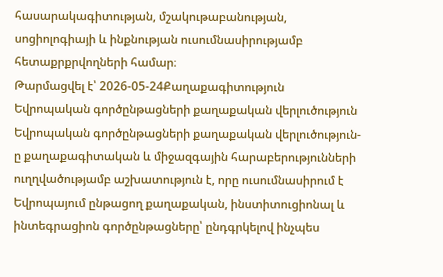հասարակագիտության, մշակութաբանության, սոցիոլոգիայի և ինքնության ուսումնասիրությամբ հետաքրքրվողների համար։
Թարմացվել է՝ 2026-05-24Քաղաքագիտություն
Եվրոպական գործընթացների քաղաքական վերլուծություն
Եվրոպական գործընթացների քաղաքական վերլուծություն-ը քաղաքագիտական և միջազգային հարաբերությունների ուղղվածությամբ աշխատություն է, որը ուսումնասիրում է Եվրոպայում ընթացող քաղաքական, ինստիտուցիոնալ և ինտեգրացիոն գործընթացները՝ ընդգրկելով ինչպես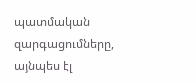պատմական զարգացումները, այնպես էլ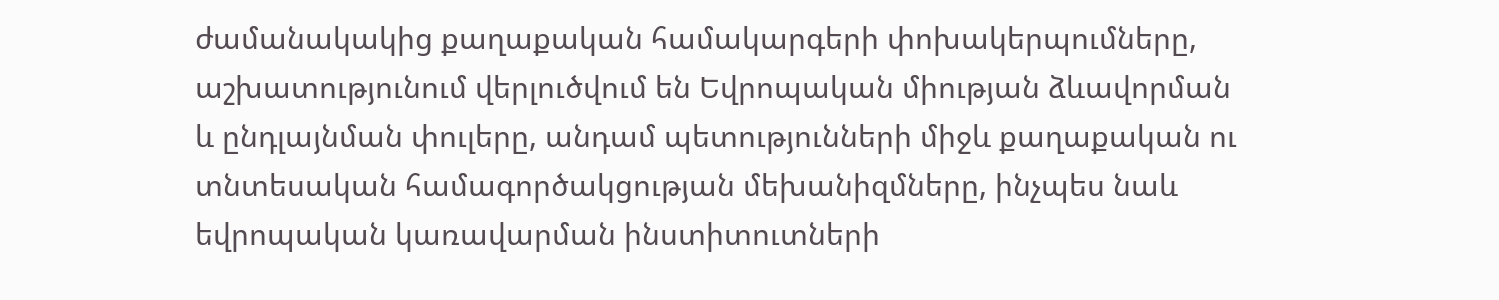ժամանակակից քաղաքական համակարգերի փոխակերպումները, աշխատությունում վերլուծվում են Եվրոպական միության ձևավորման և ընդլայնման փուլերը, անդամ պետությունների միջև քաղաքական ու տնտեսական համագործակցության մեխանիզմները, ինչպես նաև եվրոպական կառավարման ինստիտուտների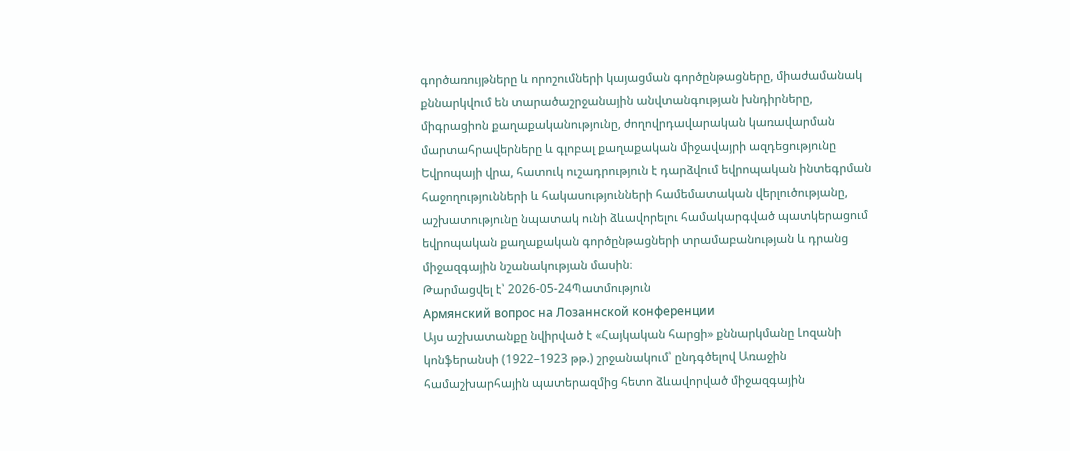գործառույթները և որոշումների կայացման գործընթացները, միաժամանակ քննարկվում են տարածաշրջանային անվտանգության խնդիրները, միգրացիոն քաղաքականությունը, ժողովրդավարական կառավարման մարտահրավերները և գլոբալ քաղաքական միջավայրի ազդեցությունը Եվրոպայի վրա, հատուկ ուշադրություն է դարձվում եվրոպական ինտեգրման հաջողությունների և հակասությունների համեմատական վերլուծությանը, աշխատությունը նպատակ ունի ձևավորելու համակարգված պատկերացում եվրոպական քաղաքական գործընթացների տրամաբանության և դրանց միջազգային նշանակության մասին։
Թարմացվել է՝ 2026-05-24Պատմություն
Армянский вопрос на Лозаннской конференции
Այս աշխատանքը նվիրված է «Հայկական հարցի» քննարկմանը Լոզանի կոնֆերանսի (1922–1923 թթ.) շրջանակում՝ ընդգծելով Առաջին համաշխարհային պատերազմից հետո ձևավորված միջազգային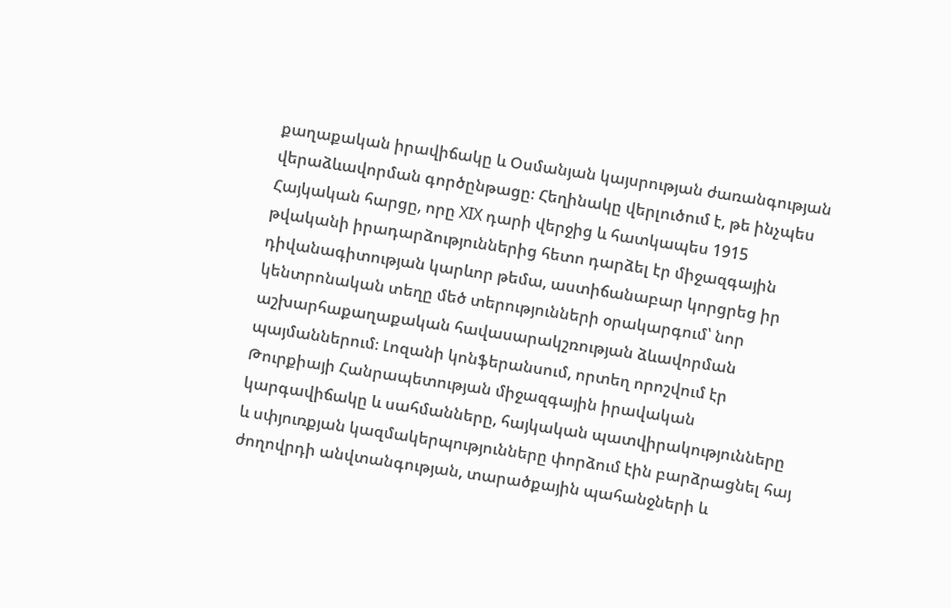քաղաքական իրավիճակը և Օսմանյան կայսրության ժառանգության վերաձևավորման գործընթացը։ Հեղինակը վերլուծում է, թե ինչպես Հայկական հարցը, որը XIX դարի վերջից և հատկապես 1915 թվականի իրադարձություններից հետո դարձել էր միջազգային դիվանագիտության կարևոր թեմա, աստիճանաբար կորցրեց իր կենտրոնական տեղը մեծ տերությունների օրակարգում՝ նոր աշխարհաքաղաքական հավասարակշռության ձևավորման պայմաններում։ Լոզանի կոնֆերանսում, որտեղ որոշվում էր Թուրքիայի Հանրապետության միջազգային իրավական կարգավիճակը և սահմանները, հայկական պատվիրակությունները և սփյուռքյան կազմակերպությունները փորձում էին բարձրացնել հայ ժողովրդի անվտանգության, տարածքային պահանջների և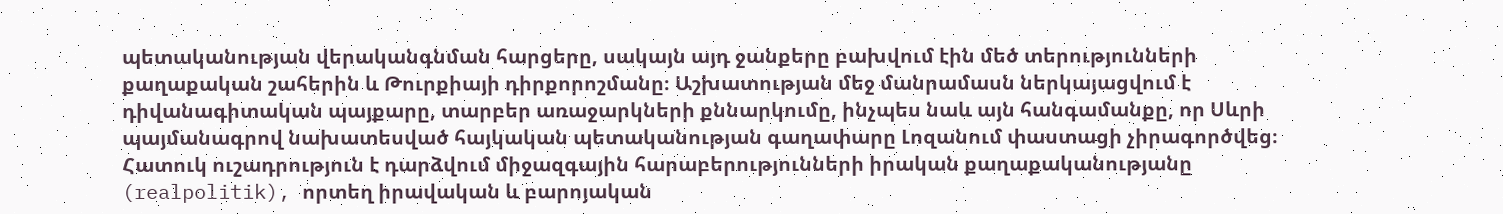պետականության վերականգնման հարցերը, սակայն այդ ջանքերը բախվում էին մեծ տերությունների քաղաքական շահերին և Թուրքիայի դիրքորոշմանը։ Աշխատության մեջ մանրամասն ներկայացվում է դիվանագիտական պայքարը, տարբեր առաջարկների քննարկումը, ինչպես նաև այն հանգամանքը, որ Սևրի պայմանագրով նախատեսված հայկական պետականության գաղափարը Լոզանում փաստացի չիրագործվեց։ Հատուկ ուշադրություն է դարձվում միջազգային հարաբերությունների իրական քաղաքականությանը (realpolitik), որտեղ իրավական և բարոյական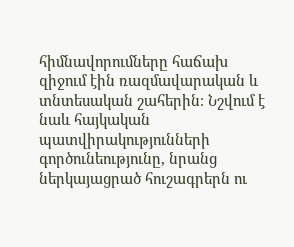հիմնավորումները հաճախ զիջում էին ռազմավարական և տնտեսական շահերին։ Նշվում է նաև հայկական պատվիրակությունների գործունեությունը, նրանց ներկայացրած հուշագրերն ու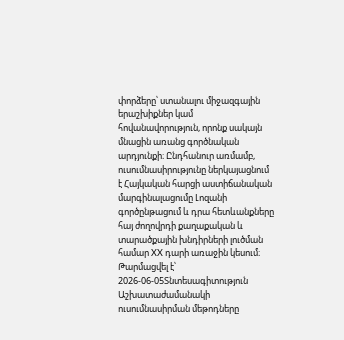փորձերը՝ ստանալու միջազգային երաշխիքներ կամ հովանավորություն, որոնք սակայն մնացին առանց գործնական արդյունքի։ Ընդհանուր առմամբ, ուսումնասիրությունը ներկայացնում է Հայկական հարցի աստիճանական մարգինալացումը Լոզանի գործընթացում և դրա հետևանքները հայ ժողովրդի քաղաքական և տարածքային խնդիրների լուծման համար XX դարի առաջին կեսում։
Թարմացվել է՝ 2026-06-05Տնտեսագիտություն
Աշխատաժամանակի ուսումնասիրման մեթոդները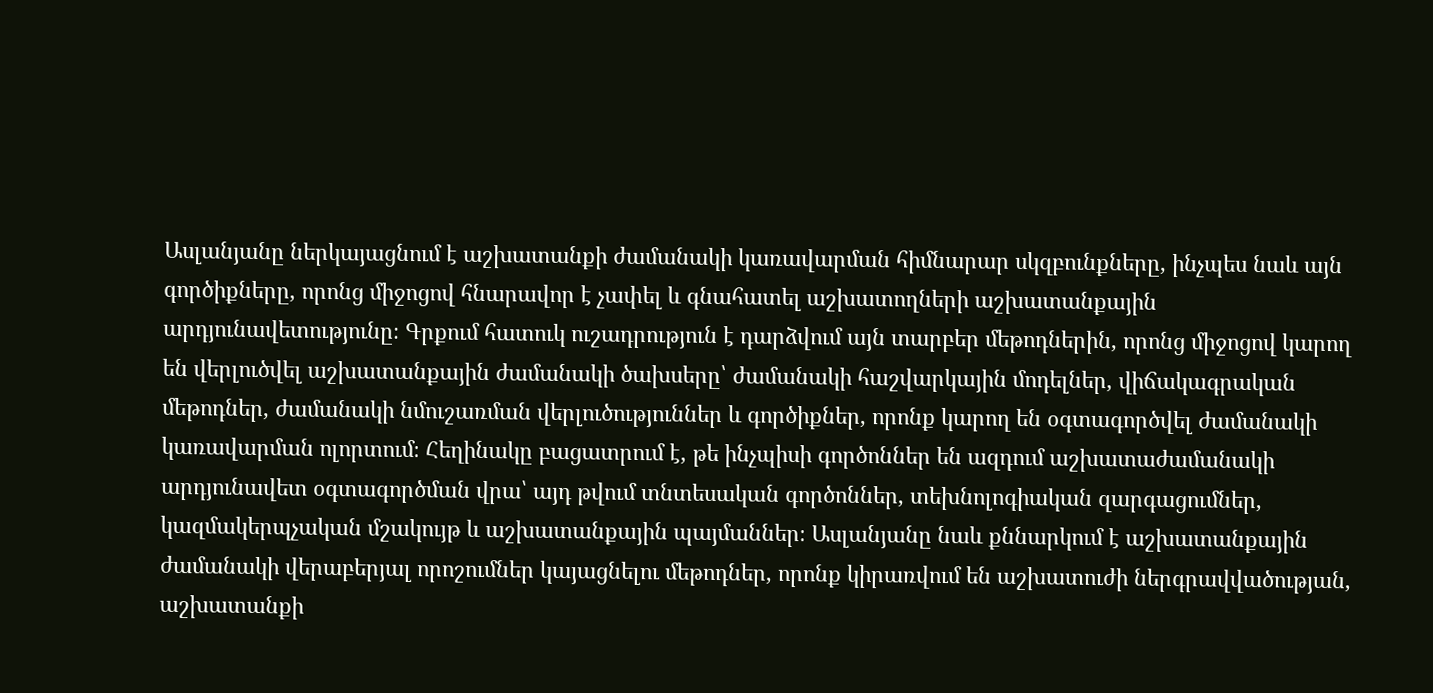Ասլանյանը ներկայացնում է աշխատանքի ժամանակի կառավարման հիմնարար սկզբունքները, ինչպես նաև այն գործիքները, որոնց միջոցով հնարավոր է չափել և գնահատել աշխատողների աշխատանքային արդյունավետությունը։ Գրքում հատուկ ուշադրություն է դարձվում այն տարբեր մեթոդներին, որոնց միջոցով կարող են վերլուծվել աշխատանքային ժամանակի ծախսերը՝ ժամանակի հաշվարկային մոդելներ, վիճակագրական մեթոդներ, ժամանակի նմուշառման վերլուծություններ և գործիքներ, որոնք կարող են օգտագործվել ժամանակի կառավարման ոլորտում։ Հեղինակը բացատրում է, թե ինչպիսի գործոններ են ազդում աշխատաժամանակի արդյունավետ օգտագործման վրա՝ այդ թվում տնտեսական գործոններ, տեխնոլոգիական զարգացումներ, կազմակերպչական մշակույթ և աշխատանքային պայմաններ։ Ասլանյանը նաև քննարկում է աշխատանքային ժամանակի վերաբերյալ որոշումներ կայացնելու մեթոդներ, որոնք կիրառվում են աշխատուժի ներգրավվածության, աշխատանքի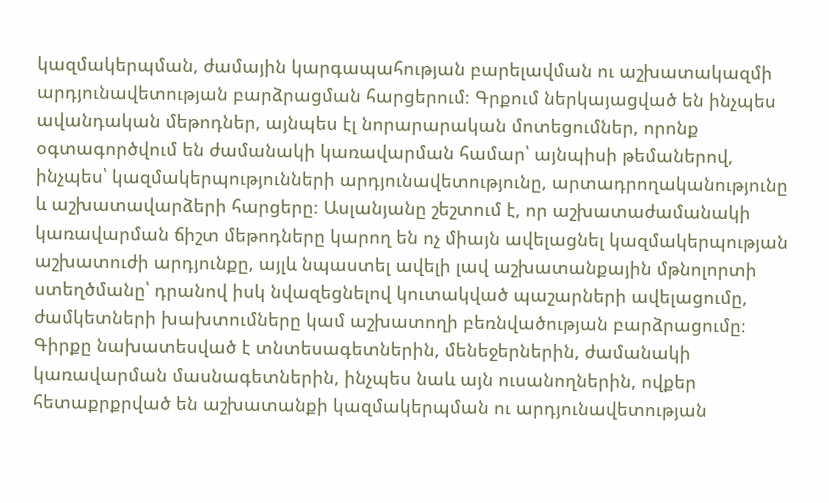կազմակերպման, ժամային կարգապահության բարելավման ու աշխատակազմի արդյունավետության բարձրացման հարցերում։ Գրքում ներկայացված են ինչպես ավանդական մեթոդներ, այնպես էլ նորարարական մոտեցումներ, որոնք օգտագործվում են ժամանակի կառավարման համար՝ այնպիսի թեմաներով, ինչպես՝ կազմակերպությունների արդյունավետությունը, արտադրողականությունը և աշխատավարձերի հարցերը։ Ասլանյանը շեշտում է, որ աշխատաժամանակի կառավարման ճիշտ մեթոդները կարող են ոչ միայն ավելացնել կազմակերպության աշխատուժի արդյունքը, այլև նպաստել ավելի լավ աշխատանքային մթնոլորտի ստեղծմանը՝ դրանով իսկ նվազեցնելով կուտակված պաշարների ավելացումը, ժամկետների խախտումները կամ աշխատողի բեռնվածության բարձրացումը։ Գիրքը նախատեսված է տնտեսագետներին, մենեջերներին, ժամանակի կառավարման մասնագետներին, ինչպես նաև այն ուսանողներին, ովքեր հետաքրքրված են աշխատանքի կազմակերպման ու արդյունավետության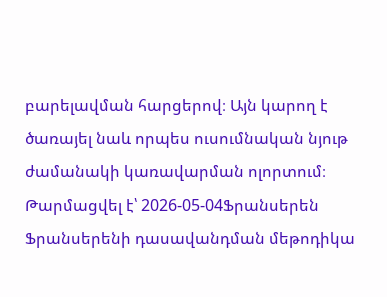բարելավման հարցերով։ Այն կարող է ծառայել նաև որպես ուսումնական նյութ ժամանակի կառավարման ոլորտում։
Թարմացվել է՝ 2026-05-04Ֆրանսերեն
Ֆրանսերենի դասավանդման մեթոդիկա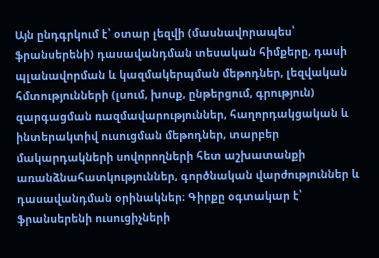Այն ընդգրկում է՝ օտար լեզվի (մասնավորապես՝ ֆրանսերենի) դասավանդման տեսական հիմքերը, դասի պլանավորման և կազմակերպման մեթոդներ, լեզվական հմտությունների (լսում, խոսք, ընթերցում, գրություն) զարգացման ռազմավարություններ, հաղորդակցական և ինտերակտիվ ուսուցման մեթոդներ, տարբեր մակարդակների սովորողների հետ աշխատանքի առանձնահատկություններ, գործնական վարժություններ և դասավանդման օրինակներ։ Գիրքը օգտակար է՝ ֆրանսերենի ուսուցիչների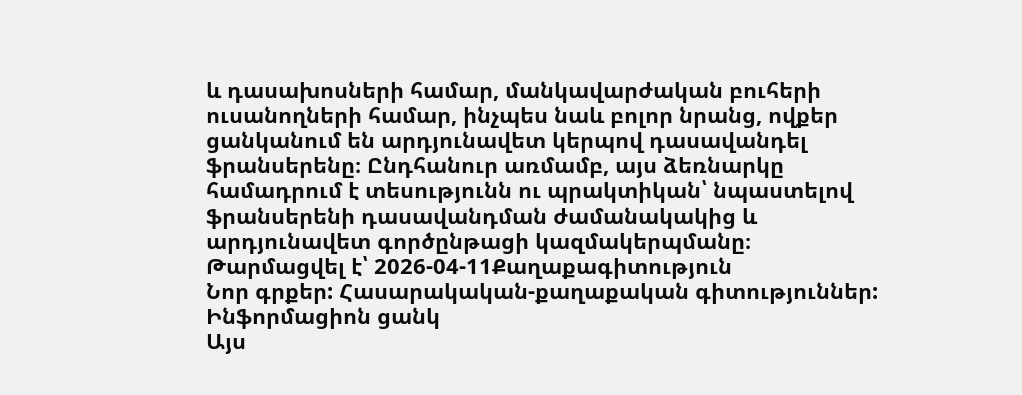և դասախոսների համար, մանկավարժական բուհերի ուսանողների համար, ինչպես նաև բոլոր նրանց, ովքեր ցանկանում են արդյունավետ կերպով դասավանդել ֆրանսերենը։ Ընդհանուր առմամբ, այս ձեռնարկը համադրում է տեսությունն ու պրակտիկան՝ նպաստելով ֆրանսերենի դասավանդման ժամանակակից և արդյունավետ գործընթացի կազմակերպմանը։
Թարմացվել է՝ 2026-04-11Քաղաքագիտություն
Նոր գրքեր: Հասարակական-քաղաքական գիտություններ: Ինֆորմացիոն ցանկ
Այս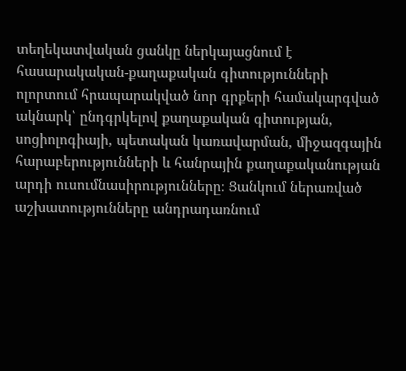տեղեկատվական ցանկը ներկայացնում է հասարակական-քաղաքական գիտությունների ոլորտում հրապարակված նոր գրքերի համակարգված ակնարկ՝ ընդգրկելով քաղաքական գիտության, սոցիոլոգիայի, պետական կառավարման, միջազգային հարաբերությունների և հանրային քաղաքականության արդի ուսումնասիրությունները։ Ցանկում ներառված աշխատությունները անդրադառնում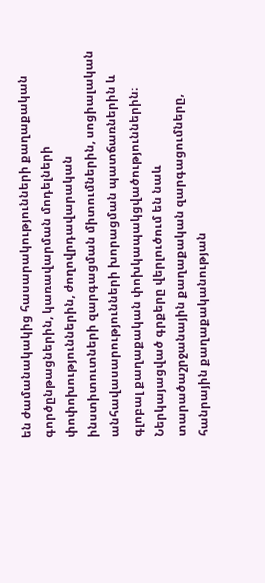են ժամանակակից հասարակությունների քաղաքական գործընթացներին, կառավարման մոդելների փոփոխություններին, ժողովրդավարական ինստիտուտների զարգացման միտումներին, սոցիալական անհավասարությունների խորացման պատճառներին և գլոբալ քաղաքական փոխկապակցվածություններին։ Ներկայացված գրքերը վերլուծում են նաև տարածաշրջանային քաղաքական զարգացումները, հանրային քաղաքականության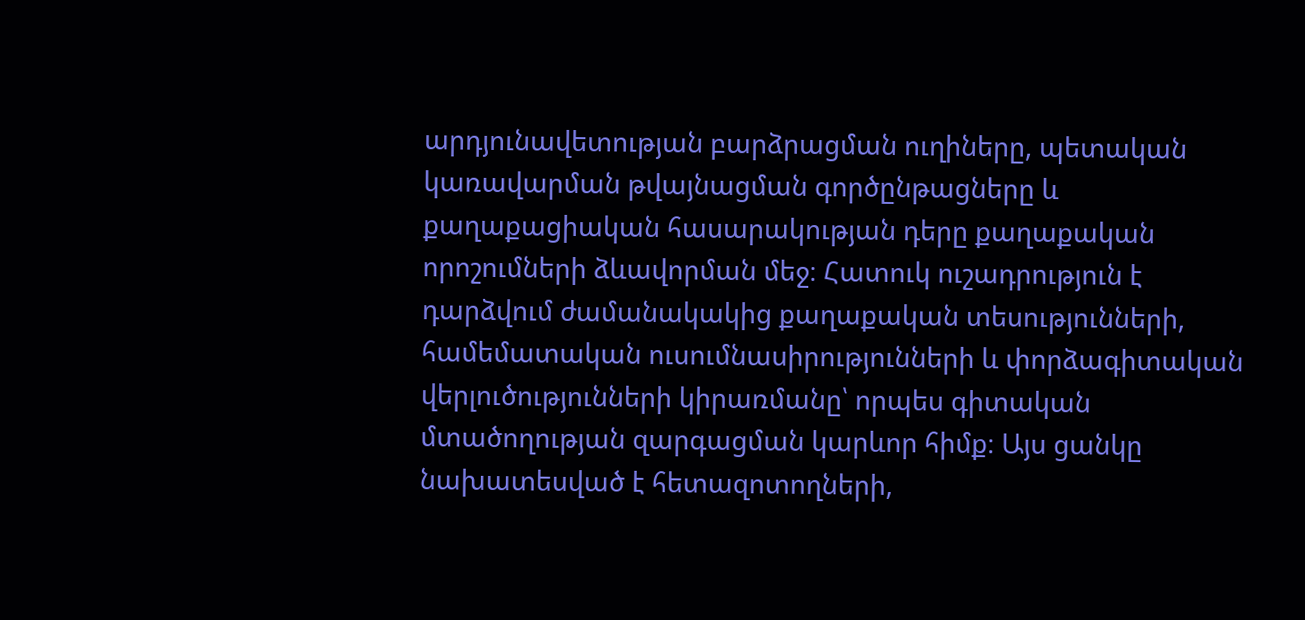արդյունավետության բարձրացման ուղիները, պետական կառավարման թվայնացման գործընթացները և քաղաքացիական հասարակության դերը քաղաքական որոշումների ձևավորման մեջ։ Հատուկ ուշադրություն է դարձվում ժամանակակից քաղաքական տեսությունների, համեմատական ուսումնասիրությունների և փորձագիտական վերլուծությունների կիրառմանը՝ որպես գիտական մտածողության զարգացման կարևոր հիմք։ Այս ցանկը նախատեսված է հետազոտողների,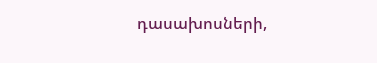դասախոսների,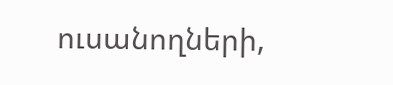ուսանողների,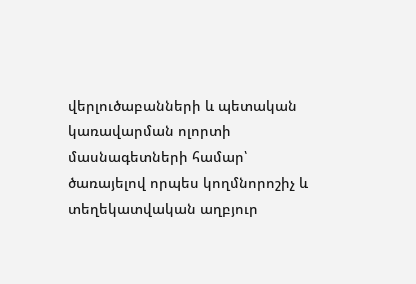վերլուծաբանների և պետական կառավարման ոլորտի մասնագետների համար՝ ծառայելով որպես կողմնորոշիչ և տեղեկատվական աղբյուր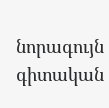նորագույն գիտական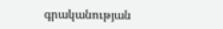գրականության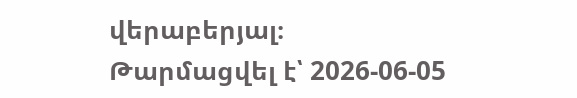վերաբերյալ։
Թարմացվել է՝ 2026-06-05